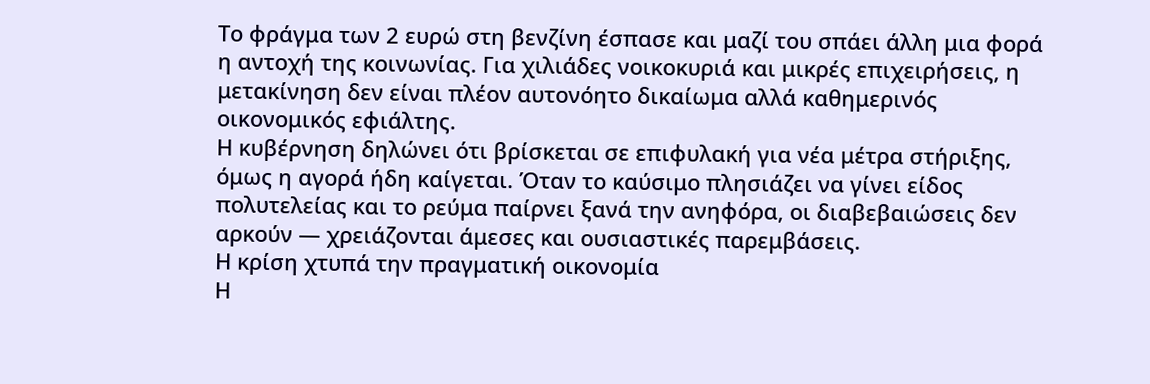Το φράγμα των 2 ευρώ στη βενζίνη έσπασε και μαζί του σπάει άλλη μια φορά η αντοχή της κοινωνίας. Για χιλιάδες νοικοκυριά και μικρές επιχειρήσεις, η μετακίνηση δεν είναι πλέον αυτονόητο δικαίωμα αλλά καθημερινός οικονομικός εφιάλτης.
Η κυβέρνηση δηλώνει ότι βρίσκεται σε επιφυλακή για νέα μέτρα στήριξης, όμως η αγορά ήδη καίγεται. Όταν το καύσιμο πλησιάζει να γίνει είδος πολυτελείας και το ρεύμα παίρνει ξανά την ανηφόρα, οι διαβεβαιώσεις δεν αρκούν — χρειάζονται άμεσες και ουσιαστικές παρεμβάσεις.
Η κρίση χτυπά την πραγματική οικονομία
Η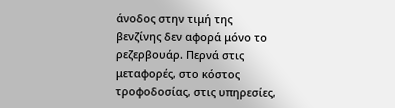άνοδος στην τιμή της βενζίνης δεν αφορά μόνο το ρεζερβουάρ. Περνά στις μεταφορές, στο κόστος τροφοδοσίας, στις υπηρεσίες,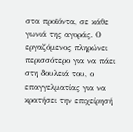στα προϊόντα, σε κάθε γωνιά της αγοράς. Ο εργαζόμενος πληρώνει περισσότερο για να πάει στη δουλειά του, ο επαγγελματίας για να κρατήσει την επιχείρησή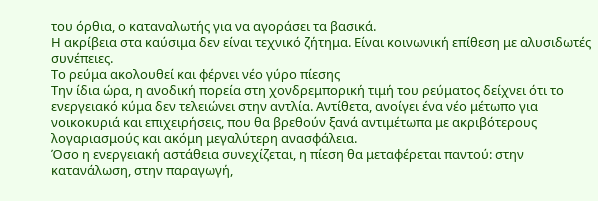του όρθια, ο καταναλωτής για να αγοράσει τα βασικά.
Η ακρίβεια στα καύσιμα δεν είναι τεχνικό ζήτημα. Είναι κοινωνική επίθεση με αλυσιδωτές συνέπειες.
Το ρεύμα ακολουθεί και φέρνει νέο γύρο πίεσης
Την ίδια ώρα, η ανοδική πορεία στη χονδρεμπορική τιμή του ρεύματος δείχνει ότι το ενεργειακό κύμα δεν τελειώνει στην αντλία. Αντίθετα, ανοίγει ένα νέο μέτωπο για νοικοκυριά και επιχειρήσεις, που θα βρεθούν ξανά αντιμέτωπα με ακριβότερους λογαριασμούς και ακόμη μεγαλύτερη ανασφάλεια.
Όσο η ενεργειακή αστάθεια συνεχίζεται, η πίεση θα μεταφέρεται παντού: στην κατανάλωση, στην παραγωγή,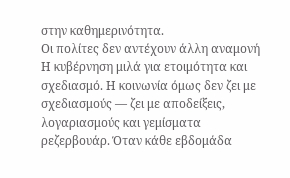στην καθημερινότητα.
Οι πολίτες δεν αντέχουν άλλη αναμονή
Η κυβέρνηση μιλά για ετοιμότητα και σχεδιασμό. Η κοινωνία όμως δεν ζει με σχεδιασμούς — ζει με αποδείξεις, λογαριασμούς και γεμίσματα ρεζερβουάρ. Όταν κάθε εβδομάδα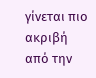γίνεται πιο ακριβή από την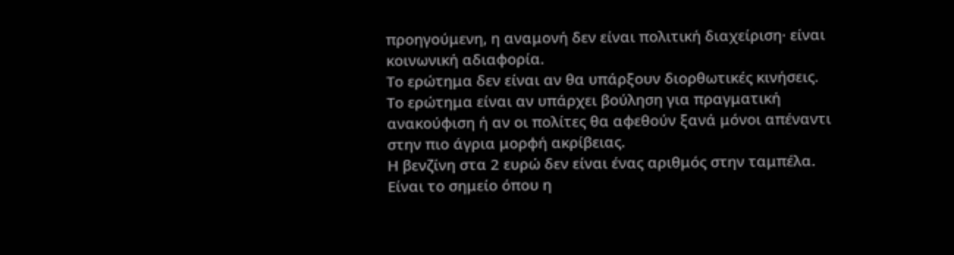προηγούμενη, η αναμονή δεν είναι πολιτική διαχείριση· είναι κοινωνική αδιαφορία.
Το ερώτημα δεν είναι αν θα υπάρξουν διορθωτικές κινήσεις. Το ερώτημα είναι αν υπάρχει βούληση για πραγματική ανακούφιση ή αν οι πολίτες θα αφεθούν ξανά μόνοι απέναντι στην πιο άγρια μορφή ακρίβειας.
Η βενζίνη στα 2 ευρώ δεν είναι ένας αριθμός στην ταμπέλα.
Είναι το σημείο όπου η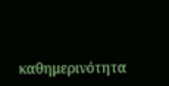καθημερινότητα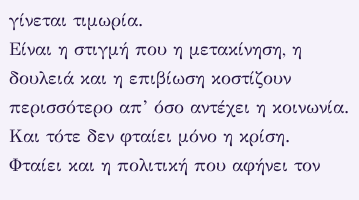γίνεται τιμωρία.
Είναι η στιγμή που η μετακίνηση, η δουλειά και η επιβίωση κοστίζουν περισσότερο απ’ όσο αντέχει η κοινωνία.
Και τότε δεν φταίει μόνο η κρίση.
Φταίει και η πολιτική που αφήνει τον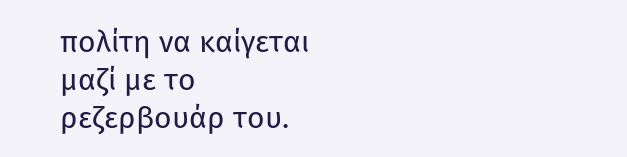πολίτη να καίγεται μαζί με το ρεζερβουάρ του.